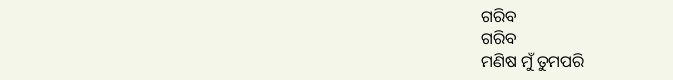ଗରିବ
ଗରିବ
ମଣିଷ ମୁଁ ତୁମପରି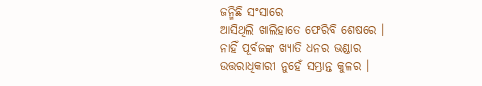ଜନ୍ମିଛି ସଂସାରେ
ଆସିଥିଲି ଖାଲିହାତେ ଫେରିବି ଶେଷରେ ।
ନାହିଁ ପୂର୍ବଜଙ୍କ ଖ୍ୟାତି ଧନର ଭଣ୍ଡାର
ଉତ୍ତରାଧିକାରୀ ନୁହେଁ ସମ୍ଭ୍ରାନ୍ତ କୁଳର ।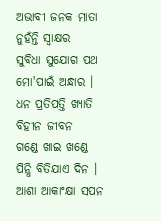ଅଭାବୀ ଜନକ ମାତା ନୁହଁନ୍ତି ସ୍ଵାକ୍ଷର
ସୁବିଧା ସୁଯୋଗ ପଥ ମୋ'ପାଇଁ ଅନ୍ଧାର ।
ଧନ ପ୍ରତିପତ୍ତି ଖ୍ୟାତି ବିହୀନ ଜୀବନ
ଗଣ୍ଡେ ଖାଇ ଖଣ୍ଡେ ପିନ୍ଧି ବିତିଯାଏ ଦିନ ।
ଆଶା ଆକାଂକ୍ଷା ସପନ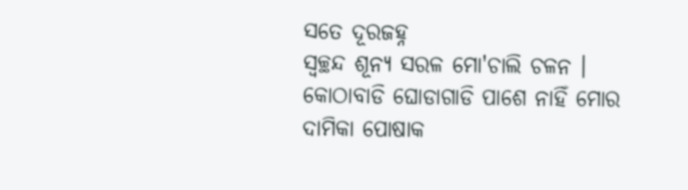ସତେ ଦୂରଜହ୍ନ
ସ୍ୱଚ୍ଛନ୍ଦ ଶୂନ୍ୟ ସରଳ ମୋ'ଚାଲି ଚଳନ ।
କୋଠାବାଡି ଘୋଡାଗାଡି ପାଶେ ନାହିଁ ମୋର
ଦାମିକା ପୋଷାକ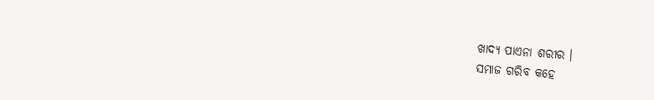ଖାଦ୍ୟ ପାଏନା ଶରୀର ।
ସମାଜ ଗରିବ କହେ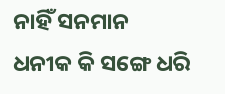ନାହିଁ ସନମାନ
ଧନୀକ କି ସଙ୍ଗେ ଧରି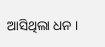ଆସିଥିଲା ଧନ ।